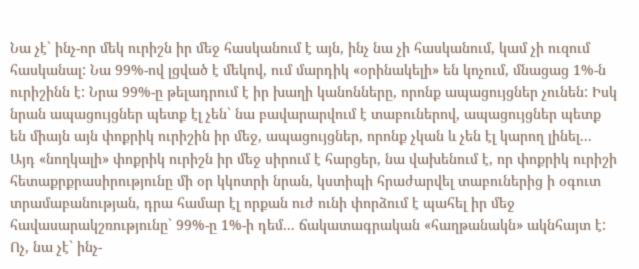Նա չէ` ինչ-որ մեկ ուրիշն իր մեջ հասկանում է այն, ինչ նա չի հասկանում, կամ չի ուզում հասկանալ: Նա 99%-ով լցված է մեկով, ում մարդիկ «օրինակելի» են կոչում, մնացաց 1%-ն ուրիշինն է: Նրա 99%-ը թելադրում է իր խաղի կանոնները, որոնք ապացույցներ չունեն: Իսկ նրան ապացույցներ պետք էլ չեն` նա բավարարվում է տաբուներով, ապացույցներ պետք են միայն այն փոքրիկ ուրիշին իր մեջ, ապացույցներ, որոնք չկան և չեն էլ կարող լինել... Այդ «նողկալի» փոքրիկ ուրիշն իր մեջ սիրում է հարցեր, նա վախենում է, որ փոքրիկ ուրիշի հետաքրքրասիրությունը մի օր կկոտրի նրան, կստիպի հրաժարվել տաբուներից ի օգուտ տրամաբանության, դրա համար էլ որքան ուժ ունի փորձում է պահել իր մեջ հավասարակշռությունը` 99%-ը 1%-ի դեմ... ճակատագրական «հաղթանակն» ակնհայտ է:
Ոչ, նա չէ` ինչ-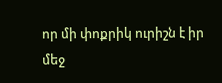որ մի փոքրիկ ուրիշն է իր մեջ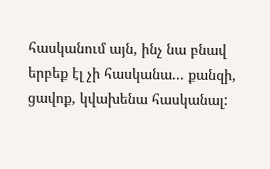հասկանում այն, ինչ նա բնավ երբեք էլ չի հասկանա... քանզի, ցավոք, կվախենա հասկանալ: